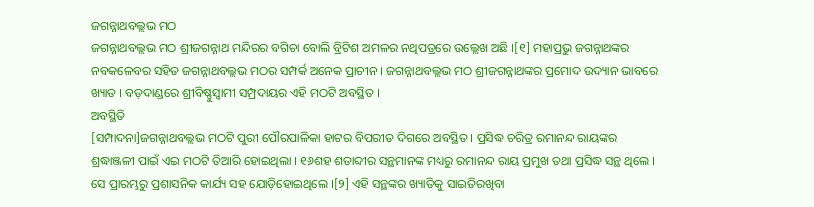ଜଗନ୍ନାଥବଲ୍ଲଭ ମଠ
ଜଗନ୍ନାଥବଲ୍ଲଭ ମଠ ଶ୍ରୀଜଗନ୍ନାଥ ମନ୍ଦିରର ବଗିଚା ବୋଲି ବ୍ରିଟିଶ ଅମଳର ନଥିପତ୍ରରେ ଉଲ୍ଲେଖ ଅଛି ।[୧] ମହାପ୍ରଭୁ ଜଗନ୍ନାଥଙ୍କର ନବକଳେବର ସହିତ ଜଗନ୍ନାଥବଲ୍ଲଭ ମଠର ସମ୍ପର୍କ ଅନେକ ପ୍ରାଚୀନ । ଜଗନ୍ନାଥବଲ୍ଲଭ ମଠ ଶ୍ରୀଜଗନ୍ନାଥଙ୍କର ପ୍ରମୋଦ ଉଦ୍ୟାନ ଭାବରେ ଖ୍ୟାତ । ବଡ଼ଦାଣ୍ଡରେ ଶ୍ରୀବିଷ୍ଣୁସ୍ୱାମୀ ସମ୍ପ୍ରଦାୟର ଏହି ମଠଟି ଅବସ୍ଥିତ ।
ଅବସ୍ଥିତି
[ସମ୍ପାଦନା]ଜଗନ୍ନାଥବଲ୍ଲଭ ମଠଟି ପୁରୀ ପୌରପାଳିକା ହାଟର ବିପରୀତ ଦିଗରେ ଅବସ୍ଥିତ । ପ୍ରସିଦ୍ଧ ଚରିତ୍ର ରମାନନ୍ଦ ରାୟଙ୍କର ଶ୍ରଦ୍ଧାଞ୍ଜଳୀ ପାଇଁ ଏଇ ମଠଟି ତିଆରି ହୋଇଥିଲା । ୧୬ଶହ ଶତାବ୍ଦୀର ସନ୍ଥମାନଙ୍କ ମଧ୍ୟରୁ ରମାନନ୍ଦ ରାୟ ପ୍ରମୁଖ ତଥା ପ୍ରସିଦ୍ଧ ସନ୍ଥ ଥିଲେ । ସେ ପ୍ରାରମ୍ଭରୁ ପ୍ରଶାସନିକ କାର୍ଯ୍ୟ ସହ ଯୋଡ଼ିହୋଇଥିଲେ ।[୨] ଏହି ସନ୍ଥଙ୍କର ଖ୍ୟାତିକୁ ସାଇତିରଖିବା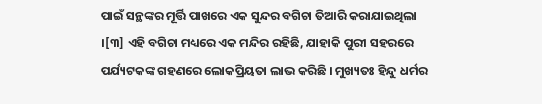ପାଇଁ ସନ୍ଥଙ୍କର ମୂର୍ତ୍ତି ପାଖରେ ଏକ ସୁନ୍ଦର ବଗିଚା ତିଆରି କରାଯାଇଥିଲା ।[୩] ଏହି ବଗିଚା ମଧ୍ୟରେ ଏକ ମନ୍ଦିର ରହିଛି, ଯାହାକି ପୁରୀ ସହରରେ ପର୍ଯ୍ୟଟକଙ୍କ ଗହଣରେ ଲୋକପ୍ରିୟତା ଲାଭ କରିଛି । ମୁଖ୍ୟତଃ ହିନ୍ଦୁ ଧର୍ମର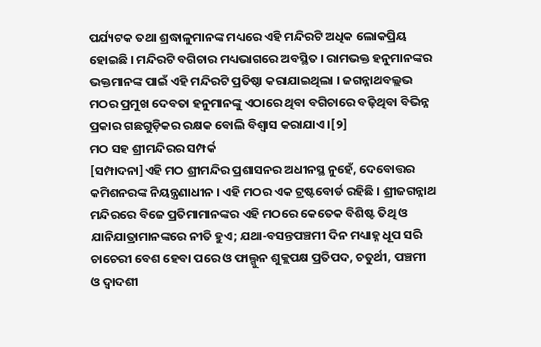ପର୍ଯ୍ୟଟକ ତଥା ଶ୍ରଦ୍ଧାଳୁମାନଙ୍କ ମଧ୍ୟରେ ଏହି ମନ୍ଦିରଟି ଅଧିକ ଲୋକପ୍ରିୟ ହୋଇଛି । ମନ୍ଦିରଟି ବଗିଚାର ମଧ୍ୟଭାଗରେ ଅବସ୍ଥିତ । ରାମଭକ୍ତ ହନୁମାନଙ୍କର ଭକ୍ତମାନଙ୍କ ପାଇଁ ଏହି ମନ୍ଦିରଟି ପ୍ରତିଷ୍ଠା କରାଯାଇଥିଲା । ଜଗନ୍ନାଥବଲ୍ଲଭ ମଠର ପ୍ରମୁଖ ଦେବତା ହନୁମାନଙ୍କୁ ଏଠାରେ ଥିବା ବଗିଚାରେ ବଢ଼ିଥିବା ବିଭିନ୍ନ ପ୍ରକାର ଗଛଗୁଡ଼ିକର ରକ୍ଷକ ବୋଲି ବିଶ୍ୱାସ କରାଯାଏ ।[୨]
ମଠ ସହ ଶ୍ରୀମନ୍ଦିରର ସମ୍ପର୍କ
[ସମ୍ପାଦନା]ଏହି ମଠ ଶ୍ରୀମନ୍ଦିର ପ୍ରଶାସନର ଅଧୀନସ୍ଥ ନୁହେଁ, ଦେବୋତ୍ତର କମିଶନରଙ୍କ ନିୟନ୍ତ୍ରଣାଧୀନ । ଏହି ମଠର ଏକ ଟ୍ରଷ୍ଟବୋର୍ଡ ରହିଛି । ଶ୍ରୀଜଗନ୍ନାଥ ମନ୍ଦିରରେ ବିଜେ ପ୍ରତିମାମାନଙ୍କର ଏହି ମଠରେ କେତେକ ବିଶିଷ୍ଟ ତିଥି ଓ ଯାନିଯାତ୍ରାମାନଙ୍କରେ ନୀତି ହୁଏ; ଯଥା-ବସନ୍ତପଞ୍ଚମୀ ଦିନ ମଧ୍ୟାହ୍ନ ଧୂପ ସରି ଚାଚେରୀ ବେଶ ହେବା ପରେ ଓ ଫାଲ୍ଗୁନ ଶୁକ୍ଲପକ୍ଷ ପ୍ରତିପଦ, ଚତୁର୍ଥୀ, ପଞ୍ଚମୀ ଓ ଦ୍ୱାଦଶୀ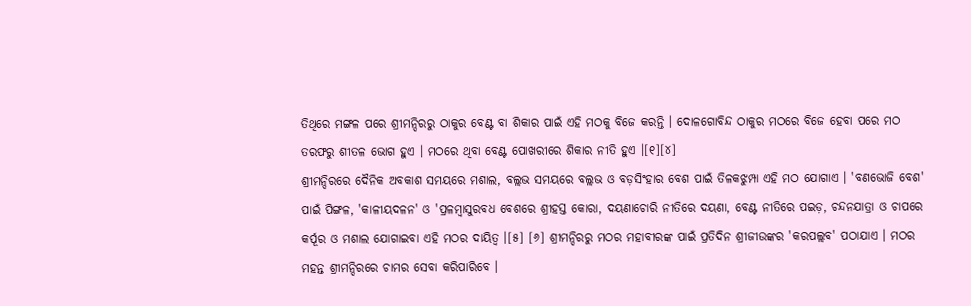ତିଥିରେ ମଙ୍ଗଳ ପରେ ଶ୍ରୀମନ୍ଦିରରୁ ଠାକୁର ବେଣ୍ଟ ବା ଶିକାର ପାଇଁ ଏହି ମଠକୁ ବିଜେ କରନ୍ତି । ଦୋଳଗୋବିନ୍ଦ ଠାକୁର ମଠରେ ବିଜେ ହେବା ପରେ ମଠ ତରଫରୁ ଶୀତଳ ଭୋଗ ହୁଏ । ମଠରେ ଥିବା ବେଣ୍ଟ ପୋଖରୀରେ ଶିକାର ନୀତି ହୁଏ ।[୧][୪]
ଶ୍ରୀମନ୍ଦିରରେ ଦୈନିକ ଅବକାଶ ସମୟରେ ମଶାଲ, ବଲ୍ଲଭ ସମୟରେ ବଲ୍ଲଭ ଓ ବଡ଼ସିଂହାର ବେଶ ପାଇଁ ତିଳକଝୁମ୍ପା ଏହି ମଠ ଯୋଗାଏ । 'ବଣଭୋଜି ବେଶ' ପାଇଁ ପିଙ୍ଗଳ, 'କାଳୀୟଦଳନ' ଓ 'ପ୍ରଳମ୍ବାସୁରବଧ ବେଶରେ ଶ୍ରୀହସ୍ତ କୋରା, ଦୟଣାଚୋରି ନୀତିରେ ଦୟଣା, ବେଣ୍ଟ ନୀତିରେ ପଇଡ଼, ଚନ୍ଦନଯାତ୍ରା ଓ ଚାପରେ କର୍ପୂର ଓ ମଶାଲ ଯୋଗାଇବା ଏହି ମଠର ଦାୟିତ୍ୱ ।[୫] [୬] ଶ୍ରୀମନ୍ଦିରରୁ ମଠର ମହାବୀରଙ୍କ ପାଇଁ ପ୍ରତିଦିନ ଶ୍ରୀଜୀଉଙ୍କର 'କରପଲ୍ଲବ' ପଠାଯାଏ । ମଠର ମହନ୍ତ ଶ୍ରୀମନ୍ଦିରରେ ଚାମର ସେବା କରିପାରିବେ ।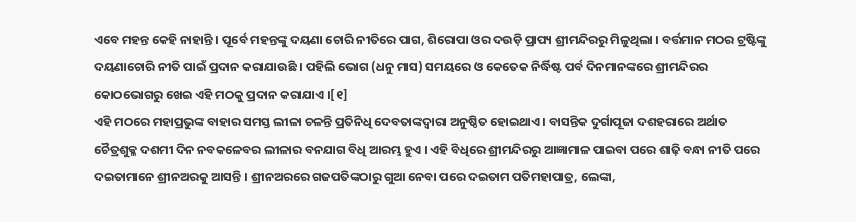ଏବେ ମହନ୍ତ କେହି ନାହାନ୍ତି । ପୂର୍ବେ ମହନ୍ତଙ୍କୁ ଦୟଣା ଚୋରି ନୀତିରେ ପାଗ, ଶିରୋପା ଓର ଦଉଡ଼ି ପ୍ରାପ୍ୟ ଶ୍ରୀମନ୍ଦିରରୁ ମିଳୁଥିଲା । ବର୍ତ୍ତମାନ ମଠର ଟ୍ରଷ୍ଟିଙ୍କୁ ଦୟଣାଚୋରି ନୀତି ପାଇଁ ପ୍ରଦାନ କରାଯାଉଛି । ପହିଲି ଭୋଗ (ଧନୁ ମାସ) ସମୟରେ ଓ କେତେକ ନିର୍ଦ୍ଧିଷ୍ଟ ପର୍ବ ଦିନମାନଙ୍କରେ ଶ୍ରୀମନ୍ଦିରର କୋଠଭୋଗରୁ ଖେଇ ଏହି ମଠକୁ ପ୍ରଦାନ କରାଯାଏ ।[୧]
ଏହି ମଠରେ ମହାପ୍ରଭୁଙ୍କ ବାହାର ସମସ୍ତ ଲୀଳା ଚଳନ୍ତି ପ୍ରତିନିଧି ଦେବତାଙ୍କଦ୍ୱାରା ଅନୁଷ୍ଠିତ ହୋଇଥାଏ । ବାସନ୍ତିକ ଦୁର୍ଗାପୂଜା ଦଶହରାରେ ଅର୍ଥାତ ଚୈତ୍ରଶୁକ୍ଳ ଦଶମୀ ଦିନ ନବକଳେବର ଲୀଳାର ବନଯାଗ ବିଧି ଆରମ୍ଭ ହୁଏ । ଏହି ବିଧିରେ ଶ୍ରୀମନ୍ଦିରରୁ ଆଜ୍ଞାମାଳ ପାଇବା ପରେ ଶାଢ଼ି ବନ୍ଧା ନୀତି ପରେ ଦଇତାମାନେ ଶ୍ରୀନଅରକୁ ଆସନ୍ତି । ଶ୍ରୀନଅରରେ ଗଜପତିଙ୍କଠାରୁ ଗୁଆ ନେବା ପରେ ଦଇତାମ ପତିମହାପାତ୍ର, ଲେଙ୍କା,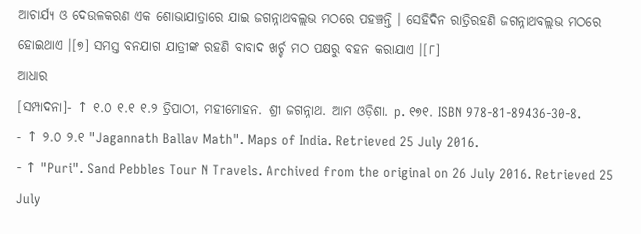ଆଚାର୍ଯ୍ୟ ଓ ଦେଉଳକରଣ ଏକ ଶୋଭାଯାତ୍ରାରେ ଯାଇ ଜଗନ୍ନାଥବଲ୍ଲଭ ମଠରେ ପହଞ୍ଚନ୍ତି । ସେହିଦିନ ରାତ୍ରିରହଣି ଜଗନ୍ନାଥବଲ୍ଲଭ ମଠରେ ହୋଇଥାଏ ।[୭] ସମସ୍ତ ବନଯାଗ ଯାତ୍ରୀଙ୍କ ରହଣି ବାବାଦ ଖର୍ଚ୍ଚ ମଠ ପକ୍ଷରୁ ବହନ କରାଯାଏ ।[୮]
ଆଧାର
[ସମ୍ପାଦନା]- ↑ ୧.୦ ୧.୧ ୧.୨ ତ୍ରିପାଠୀ, ମହୀମୋହନ. ଶ୍ରୀ ଜଗନ୍ନାଥ. ଆମ ଓଡ଼ିଶା. p. ୧୭୧. ISBN 978-81-89436-30-8.
- ↑ ୨.୦ ୨.୧ "Jagannath Ballav Math". Maps of India. Retrieved 25 July 2016.
- ↑ "Puri". Sand Pebbles Tour N Travels. Archived from the original on 26 July 2016. Retrieved 25 July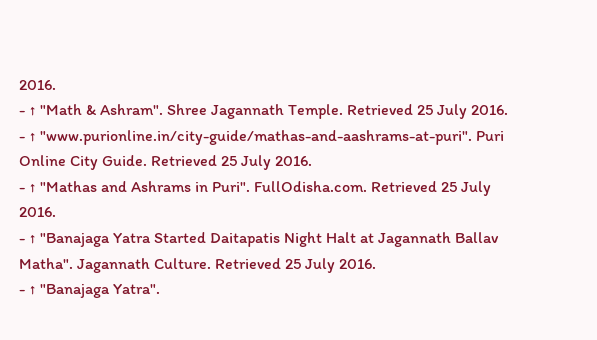2016.
- ↑ "Math & Ashram". Shree Jagannath Temple. Retrieved 25 July 2016.
- ↑ "www.purionline.in/city-guide/mathas-and-aashrams-at-puri". Puri Online City Guide. Retrieved 25 July 2016.
- ↑ "Mathas and Ashrams in Puri". FullOdisha.com. Retrieved 25 July 2016.
- ↑ "Banajaga Yatra Started Daitapatis Night Halt at Jagannath Ballav Matha". Jagannath Culture. Retrieved 25 July 2016.
- ↑ "Banajaga Yatra".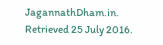JagannathDham.in. Retrieved 25 July 2016.